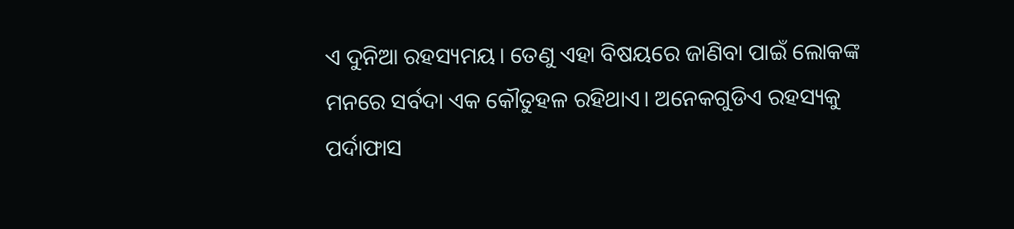ଏ ଦୁନିଆ ରହସ୍ୟମୟ। ତେଣୁ ଏହା ବିଷୟରେ ଜାଣିବା ପାଇଁ ଲୋକଙ୍କ ମନରେ ସର୍ବଦା ଏକ କୌତୁହଳ ରହିଥାଏ। ଅନେକଗୁଡିଏ ରହସ୍ୟକୁ ପର୍ଦାଫାସ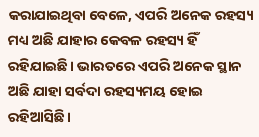କରାଯାଇଥିବା ବେଳେ, ଏପରି ଅନେକ ରହସ୍ୟ ମଧ୍ୟ ଅଛି ଯାହାର କେବଳ ରହସ୍ୟ ହିଁ ରହିଯାଇଛି। ଭାରତରେ ଏପରି ଅନେକ ସ୍ଥାନ ଅଛି ଯାହା ସର୍ବଦା ରହସ୍ୟମୟ ହୋଇ ରହିଆସିଛି।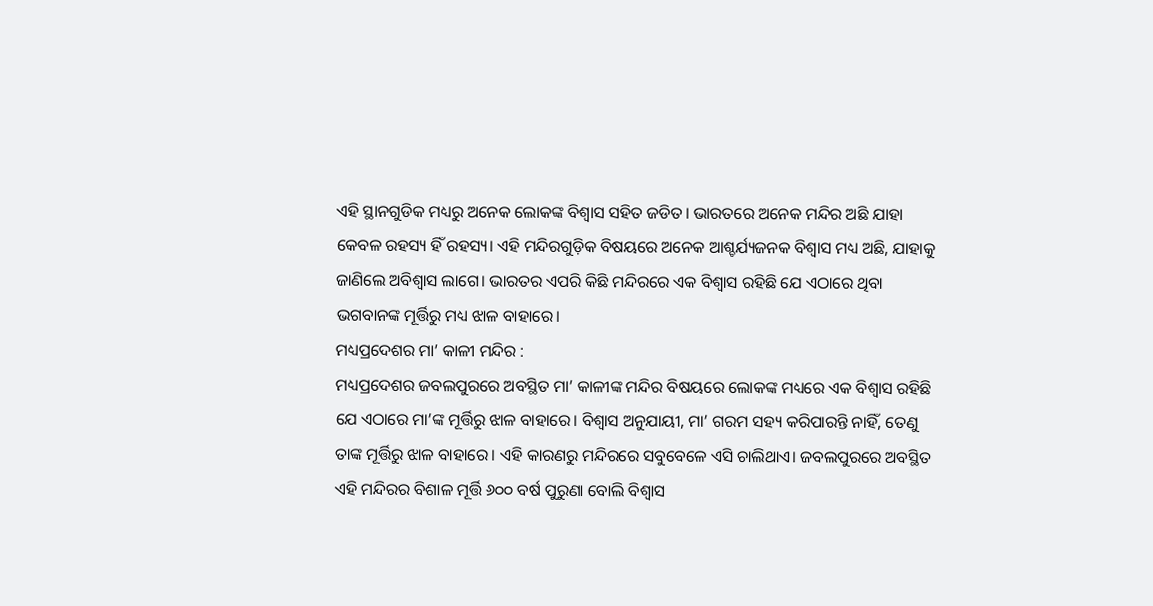ଏହି ସ୍ଥାନଗୁଡିକ ମଧ୍ୟରୁ ଅନେକ ଲୋକଙ୍କ ବିଶ୍ୱାସ ସହିତ ଜଡିତ। ଭାରତରେ ଅନେକ ମନ୍ଦିର ଅଛି ଯାହା କେବଳ ରହସ୍ୟ ହିଁ ରହସ୍ୟ। ଏହି ମନ୍ଦିରଗୁଡ଼ିକ ବିଷୟରେ ଅନେକ ଆଶ୍ଚର୍ଯ୍ୟଜନକ ବିଶ୍ୱାସ ମଧ୍ୟ ଅଛି, ଯାହାକୁ ଜାଣିଲେ ଅବିଶ୍ୱାସ ଲାଗେ। ଭାରତର ଏପରି କିଛି ମନ୍ଦିରରେ ଏକ ବିଶ୍ୱାସ ରହିଛି ଯେ ଏଠାରେ ଥିବା ଭଗବାନଙ୍କ ମୂର୍ତ୍ତିରୁ ମଧ୍ୟ ଝାଳ ବାହାରେ।
ମଧ୍ୟପ୍ରଦେଶର ମା’ କାଳୀ ମନ୍ଦିର :
ମଧ୍ୟପ୍ରଦେଶର ଜବଲପୁରରେ ଅବସ୍ଥିତ ମା’ କାଳୀଙ୍କ ମନ୍ଦିର ବିଷୟରେ ଲୋକଙ୍କ ମଧ୍ୟରେ ଏକ ବିଶ୍ୱାସ ରହିଛି ଯେ ଏଠାରେ ମା’ଙ୍କ ମୂର୍ତ୍ତିରୁ ଝାଳ ବାହାରେ। ବିଶ୍ୱାସ ଅନୁଯାୟୀ, ମା’ ଗରମ ସହ୍ୟ କରିପାରନ୍ତି ନାହିଁ, ତେଣୁ ତାଙ୍କ ମୂର୍ତ୍ତିରୁ ଝାଳ ବାହାରେ। ଏହି କାରଣରୁ ମନ୍ଦିରରେ ସବୁବେଳେ ଏସି ଚାଲିଥାଏ। ଜବଲପୁରରେ ଅବସ୍ଥିତ ଏହି ମନ୍ଦିରର ବିଶାଳ ମୂର୍ତ୍ତି ୬୦୦ ବର୍ଷ ପୁରୁଣା ବୋଲି ବିଶ୍ୱାସ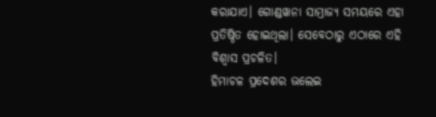କରାଯାଏ। ଗୋଣ୍ଡୱାନା ସାମ୍ରାଜ୍ୟ ସମୟରେ ଏହା ପ୍ରତିଷ୍ଠିତ ହୋଇଥିଲା। ସେବେଠାରୁ ଏଠାରେ ଏହି ବିଶ୍ୱାସ ପ୍ରଚଳିତ।
ହିମାଚଳ ପ୍ରଦେଶର ଭଲେଇ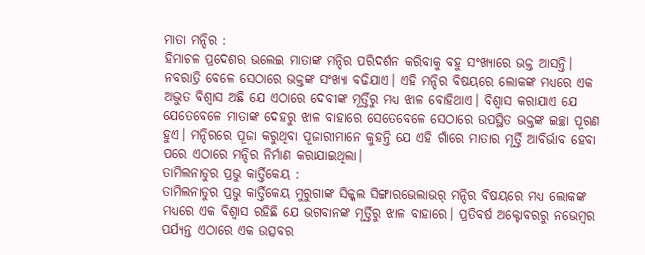ମାତା ମନ୍ଦିର :
ହିମାଚଳ ପ୍ରଦେଶର ଭଲେଇ ମାତାଙ୍କ ମନ୍ଦିର ପରିଦର୍ଶନ କରିବାକୁ ବହୁ ସଂଖ୍ୟାରେ ଭକ୍ତ ଆସନ୍ତି। ନବରାତ୍ରି ବେଳେ ସେଠାରେ ଭକ୍ତଙ୍କ ସଂଖ୍ୟା ବଢିଯାଏ। ଏହି ମନ୍ଦିର ବିଷୟରେ ଲୋକଙ୍କ ମଧ୍ୟରେ ଏକ ଅଦ୍ଭୁତ ବିଶ୍ୱାସ ଅଛି ଯେ ଏଠାରେ ଦେବୀଙ୍କ ମୂର୍ତ୍ତିରୁ ମଧ୍ୟ ଝାଳ ବୋହିଥାଏ। ବିଶ୍ୱାସ କରାଯାଏ ଯେ ଯେତେବେଳେ ମାତାଙ୍କ ଦେହରୁ ଝାଳ ବାହାରେ ସେତେବେଳେ ସେଠାରେ ଉପସ୍ଥିତ ଭକ୍ତଙ୍କ ଇଚ୍ଛା ପୂରଣ ହୁଏ। ମନ୍ଦିରରେ ପୂଜା କରୁଥିବା ପୂଜାରୀମାନେ କୁହନ୍ତି ଯେ ଏହି ଗାଁରେ ମାତାର ମୂର୍ତ୍ତି ଆବିର୍ଭାବ ହେବା ପରେ ଏଠାରେ ମନ୍ଦିର ନିର୍ମାଣ କରାଯାଇଥିଲା।
ତାମିଲନାଡୁର ପ୍ରଭୁ କାର୍ତ୍ତିକେୟ :
ତାମିଲନାଡୁର ପ୍ରଭୁ କାର୍ତ୍ତିକେୟ ମୁରୁଗାଙ୍କ ସିକ୍କଲ ସିଙ୍ଗାରଭେଲାଭର୍ ମନ୍ଦିର ବିଷୟରେ ମଧ୍ୟ ଲୋକଙ୍କ ମଧ୍ୟରେ ଏକ ବିଶ୍ୱାସ ରହିଛି ଯେ ଭଗବାନଙ୍କ ମୂର୍ତ୍ତିରୁ ଝାଳ ବାହାରେ। ପ୍ରତିବର୍ଷ ଅକ୍ଟୋବରରୁ ନଭେମ୍ବର ପର୍ଯ୍ୟନ୍ତ ଏଠାରେ ଏକ ଉତ୍ସବର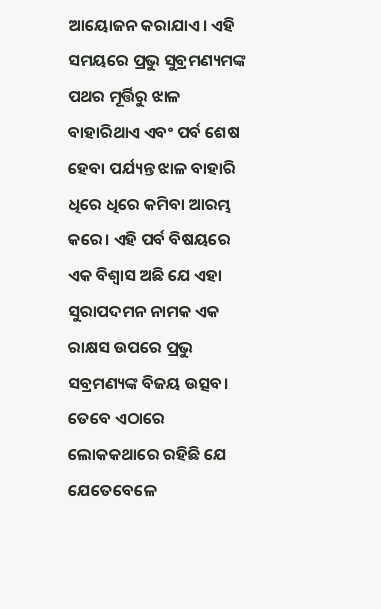ଆୟୋଜନ କରାଯାଏ। ଏହି ସମୟରେ ପ୍ରଭୁ ସୁବ୍ରମଣ୍ୟମଙ୍କ ପଥର ମୂର୍ତ୍ତିରୁ ଝାଳ ବାହାରିଥାଏ ଏବଂ ପର୍ବ ଶେଷ ହେବା ପର୍ଯ୍ୟନ୍ତ ଝାଳ ବାହାରି ଧିରେ ଧିରେ କମିବା ଆରମ୍ଭ କରେ। ଏହି ପର୍ବ ବିଷୟରେ ଏକ ବିଶ୍ୱାସ ଅଛି ଯେ ଏହା ସୁରାପଦମନ ନାମକ ଏକ ରାକ୍ଷସ ଉପରେ ପ୍ରଭୁ ସବ୍ରମଣ୍ୟଙ୍କ ବିଜୟ ଉତ୍ସବ। ତେବେ ଏଠାରେ ଲୋକକଥାରେ ରହିଛି ଯେ ଯେତେବେଳେ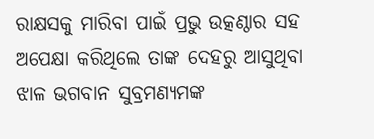ରାକ୍ଷସକୁ ମାରିବା ପାଇଁ ପ୍ରଭୁ ଉତ୍କଣ୍ଠାର ସହ ଅପେକ୍ଷା କରିଥିଲେ ତାଙ୍କ ଦେହରୁ ଆସୁଥିବା ଝାଳ ଭଗବାନ ସୁବ୍ରମଣ୍ୟମଙ୍କ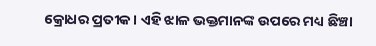କ୍ରୋଧର ପ୍ରତୀକ। ଏହି ଝାଳ ଭକ୍ତମାନଙ୍କ ଉପରେ ମଧ୍ୟ ଛିଞ୍ଚା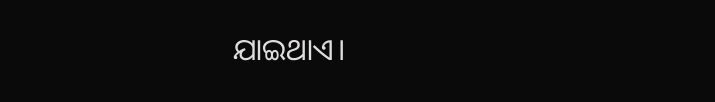ଯାଇଥାଏ।